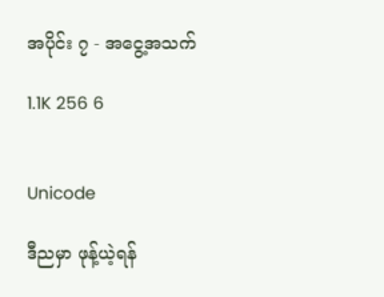အပိုင်း ၇ - အငွေ့အသက်

1.1K 256 6


Unicode

ဒီညမှာ ဖုန့်ယဲ့ရန်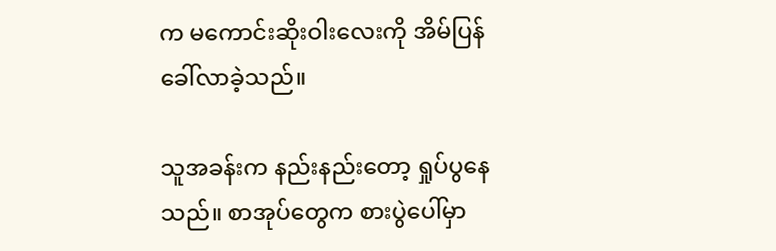က မကောင်းဆိုးဝါးလေးကို အိမ်ပြန်ခေါ်လာခဲ့သည်။

သူအခန်းက နည်းနည်းတော့ ရှုပ်ပွနေသည်။ စာအုပ်တွေက စားပွဲပေါ်မှာ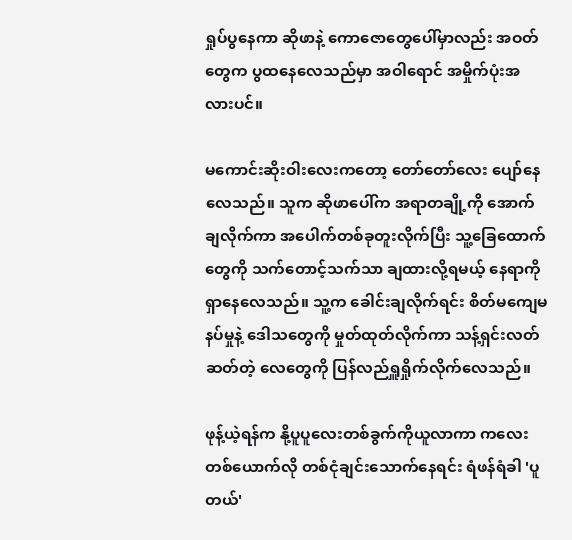ရှုပ်ပွနေကာ ဆိုဖာနဲ့ ကောဇောတွေပေါ်မှာလည်း အဝတ်တွေက ပွထနေလေသည်မှာ အဝါရောင် အမှိုက်ပုံးအလားပင်။

မကောင်းဆိုးဝါးလေးကတော့ တော်တော်လေး ပျော်နေလေသည်။ သူက ဆိုဖာပေါ်က အရာတချို့ကို အောက်ချလိုက်ကာ အပေါက်တစ်ခုတူးလိုက်ပြီး သူ့ခြေထောက်တွေကို သက်တောင့်သက်သာ ချထားလို့ရမယ့် နေရာကို ရှာနေလေသည်။ သူ့က ခေါင်းချလိုက်ရင်း စိတ်မကျေမနပ်မှုနဲ့ ဒေါသတွေကို မှုတ်ထုတ်လိုက်ကာ သန့်ရှင်းလတ်ဆတ်တဲ့ လေတွေကို ပြန်လည်ရှူရှိုက်လိုက်လေသည်။

ဖုန့်ယဲ့ရန်က နို့ပူပူလေးတစ်ခွက်ကိုယူလာကာ ကလေးတစ်ယောက်လို တစ်ငုံချင်းသောက်နေရင်း ရံဖန်ရံခါ 'ပူတယ်'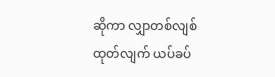ဆိုကာ လျှာတစ်လျစ်ထုတ်လျက် ယပ်ခပ်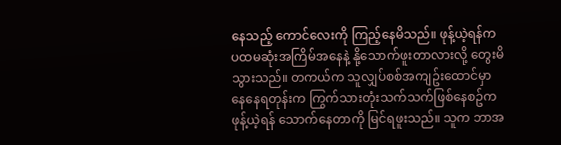နေသည့် ကောင်လေးကို ကြည့်နေမိသည်။ ဖုန့်ယဲ့ရန်က ပထမဆုံးအကြိမ်အနေနဲ့ နို့သောက်ဖူးတာလားလို့ တွေးမိသွားသည်။ တကယ်က သူလျှပ်စစ်အကျဥ်းထောင်မှာ နေနေရတုန်းက ကြွက်သားတုံးသက်သက်ဖြစ်နေစဥ်က ဖုန့်ယဲ့ရန် သောက်နေတာကို မြင်ရဖူးသည်။ သူက ဘာအ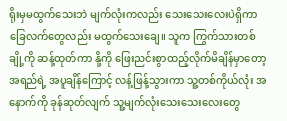ရိုးမှမထွက်သေးဘဲ မျက်လုံးကလည်း သေးသေးလေးပဲရှိကာ ခြေလက်တွေလည်း မထွက်သေးချေ။ သူက ကြွက်သားတစ်ချို့ကို ဆန့်ထုတ်ကာ နို့ကို ဖြေးညင်းစွာထည့်လိုက်မိချိန်မှာတော့ အရည်ရဲ့ အပူချိန်ကြောင့် လန့်ဖြန့်သွားကာ သူ့တစ်ကိုယ်လုံး အနောက်ကို ခုန်ဆုတ်လျက် သူ့မျက်လုံးသေးသေးလေးတွေ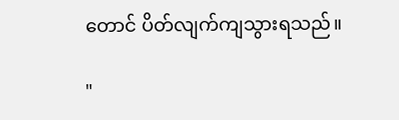တောင် ပိတ်လျက်ကျသွားရသည်။

"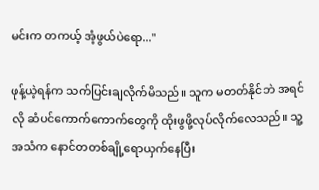မင်းက တကယ့် အံ့ဖွယ်ပဲရော..."

ဖုန့်ယဲ့ရန်က သက်ပြင်းချလိုက်မိသည်။ သူက မတတ်နိုင်ဘဲ အရင်လို ဆံပင်ကောက်ကောက်တွေကို ထိုးဖွဖို့လုပ်လိုက်လေသည်။ သူ့အသံက နောင်တတစ်ချို့‌ရောယှက်နေပြီး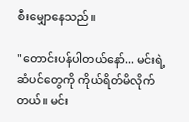စီးမျှောနေသည်။

"တောင်းပန်ပါတယ်နော်... မင်းရဲ့ ဆံပင်တွေကို ကိုယ်ရိတ်မိလိုက်တယ်။ မင်း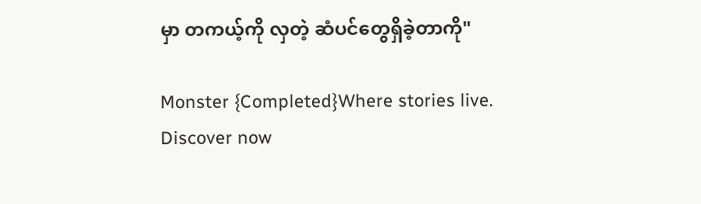မှာ တကယ့်ကို လှတဲ့ ဆံပင်တွေရှိခဲ့တာကို"

Monster {Completed}Where stories live. Discover now